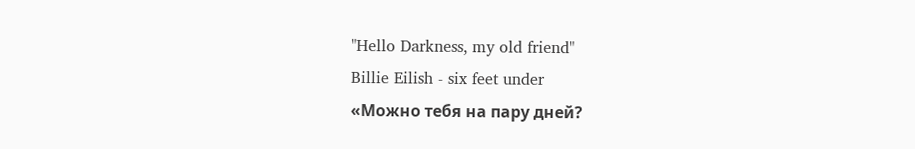"Hello Darkness, my old friend"
Billie Eilish - six feet under
«Можно тебя на пару дней?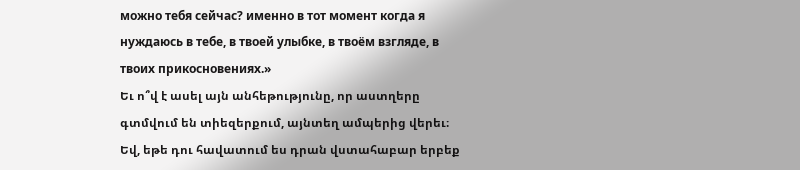можно тебя сейчас? именно в тот момент когда я нуждаюсь в тебе, в твоей улыбке, в твоём взгляде, в твоих прикосновениях.»
Եւ ո՞վ է ասել այն անհեթությունը, որ աստղերը գտմվում են տիեզերքում, այնտեղ ամպերից վերեւ։ Եվ, եթե դու հավատում ես դրան վստահաբար երբեք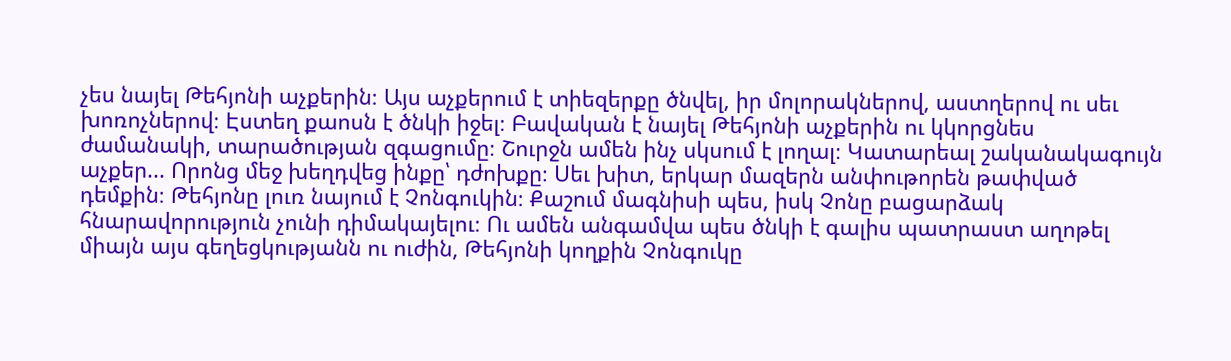չես նայել Թեհյոնի աչքերին։ Այս աչքերում է տիեզերքը ծնվել, իր մոլորակներով, աստղերով ու սեւ խոռոչներով։ Էստեղ քաոսն է ծնկի իջել։ Բավական է նայել Թեհյոնի աչքերին ու կկորցնես ժամանակի, տարածության զգացումը։ Շուրջն ամեն ինչ սկսում է լողալ։ Կատարեալ շականակագույն աչքեր... Որոնց մեջ խեղդվեց ինքը՝ դժոխքը։ Սեւ խիտ, երկար մազերն անփութորեն թափված դեմքին։ Թեհյոնը լուռ նայում է Չոնգուկին։ Քաշում մագնիսի պես, իսկ Չոնը բացարձակ հնարավորություն չունի դիմակայելու։ Ու ամեն անգամվա պես ծնկի է գալիս պատրաստ աղոթել միայն այս գեղեցկությանն ու ուժին, Թեհյոնի կողքին Չոնգուկը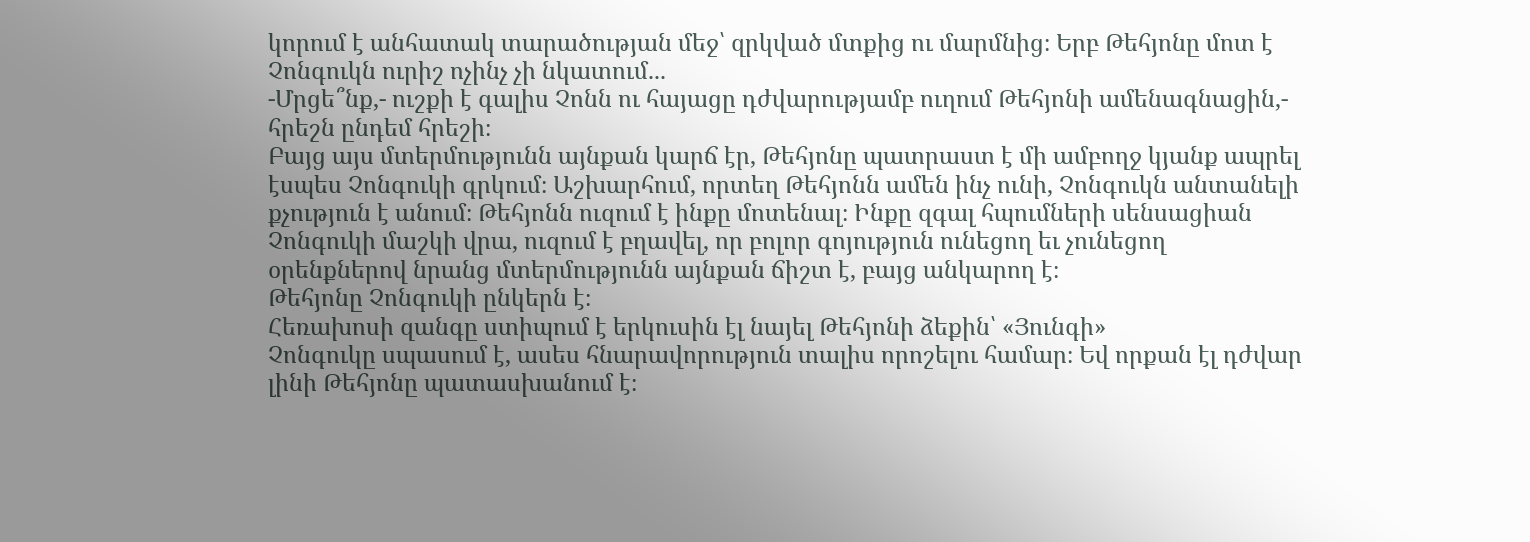կորում է անհատակ տարածության մեջ՝ զրկված մտքից ու մարմնից։ Երբ Թեհյոնը մոտ է Չոնգուկն ուրիշ ոչինչ չի նկատում...
-Մրցե՞նք,- ուշքի է գալիս Չոնն ու հայացը դժվարությամբ ուղում Թեհյոնի ամենագնացին,- հրեշն ընդեմ հրեշի։
Բայց այս մտերմությունն այնքան կարճ էր, Թեհյոնը պատրաստ է մի ամբողջ կյանք ապրել էսպես Չոնգուկի գրկում։ Աշխարհում, որտեղ Թեհյոնն ամեն ինչ ունի, Չոնգուկն անտանելի քչություն է անում։ Թեհյոնն ուզում է ինքը մոտենալ։ Ինքը զգալ հպումների սենսացիան Չոնգուկի մաշկի վրա, ուզում է բղավել, որ բոլոր գոյություն ունեցող եւ չունեցող օրենքներով նրանց մտերմությունն այնքան ճիշտ է, բայց անկարող է։
Թեհյոնը Չոնգուկի ընկերն է։
Հեռախոսի զանգը ստիպում է երկուսին էլ նայել Թեհյոնի ձեքին՝ «Յունգի»
Չոնգուկը սպասում է, ասես հնարավորություն տալիս որոշելու համար։ Եվ որքան էլ դժվար լինի Թեհյոնը պատասխանում է։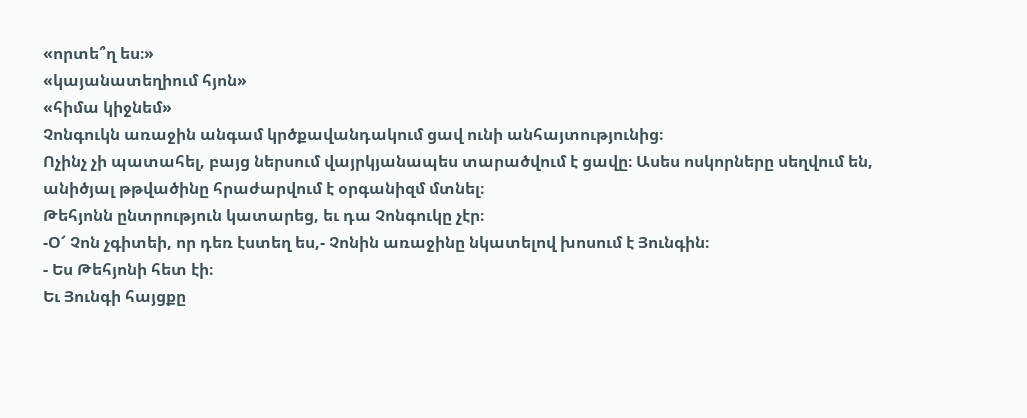«որտե՞ղ ես։»
«կայանատեղիում հյոն»
«հիմա կիջնեմ»
Չոնգուկն առաջին անգամ կրծքավանդակում ցավ ունի անհայտությունից։
Ոչինչ չի պատահել, բայց ներսում վայրկյանապես տարածվում է ցավը։ Ասես ոսկորները սեղվում են, անիծյալ թթվածինը հրաժարվում է օրգանիզմ մտնել։
Թեհյոնն ընտրություն կատարեց, եւ դա Չոնգուկը չէր։
-Օ՜ Չոն չգիտեի, որ դեռ էստեղ ես,- Չոնին առաջինը նկատելով խոսում է Յունգին։
- Ես Թեհյոնի հետ էի։
Եւ Յունգի հայցքը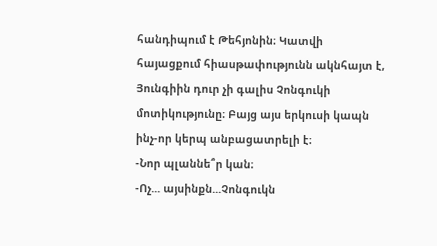հանդիպում է Թեհյոնին։ Կատվի հայացքում հիասթափությունն ակնհայտ է, Յունգիին դուր չի գալիս Չոնգուկի մոտիկությունը։ Բայց այս երկուսի կապն ինչ-որ կերպ անբացատրելի է։
-Նոր պլաննե՞ր կան։
-Ոչ... այսինքն...Չոնգուկն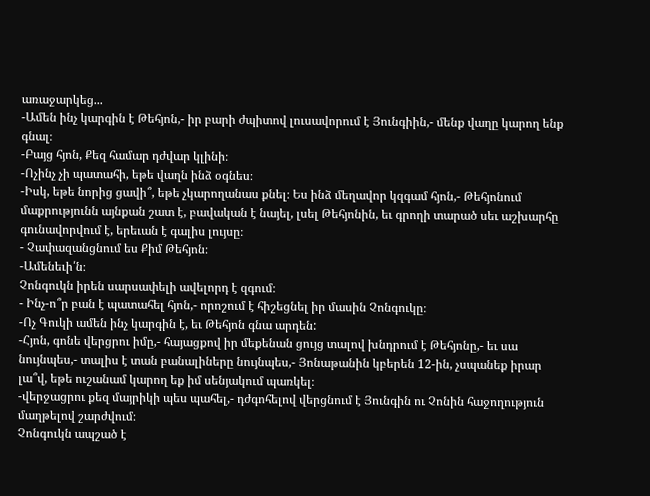առաջարկեց...
-Ամեն ինչ կարգին է Թեհյոն,- իր բարի ժպիտով լուսավորում է Յունգիին,- մենք վաղը կարող ենք գնալ։
-Բայց հյոն, Քեզ համար դժվար կլինի։
-Ոչինչ չի պատահի, եթե վաղն ինձ օգնես։
-Իսկ, եթե նորից ցավի՞, եթե չկարողանաս քնել։ Ես ինձ մեղավոր կզգամ հյոն,- Թեհյոնում մաքրությունն այնքան շատ է, բավական է նայել, լսել Թեհյոնին, եւ գրողի տարած սեւ աշխարհը գունավորվում է, երեւան է գալիս լույսը։
- Չափազանցնում ես Քիմ Թեհյոն։
-Ամենեւի՛ն։
Չոնգուկն իրեն սարսափելի ավելորդ է զգում։
- Ինչ-ո՞ր բան է պատահել հյոն,- որոշում է հիշեցնել իր մասին Չոնգուկը։
-Ոչ Գուկի ամեն ինչ կարգին է, եւ Թեհյոն գնա արդեն:
-Հյոն, գոնե վերցրու իմը,- հայացքով իր մեքենան ցույց տալով խնդրում է Թեհյոնը,- եւ սա նույնպես,- տալիս է տան բանալիները նույնպես,- Յոնաթանին կբերեն 12-ին, չսպանեք իրար լա՞վ, եթե ուշանամ կարող եք իմ սենյակում պառկել։
-վերջացրու քեզ մայրիկի պես պահել,- դժգոհելով վերցնում է Յունգին ու Չոնին հաջողություն մաղթելով շարժվում։
Չոնգուկն ապշած է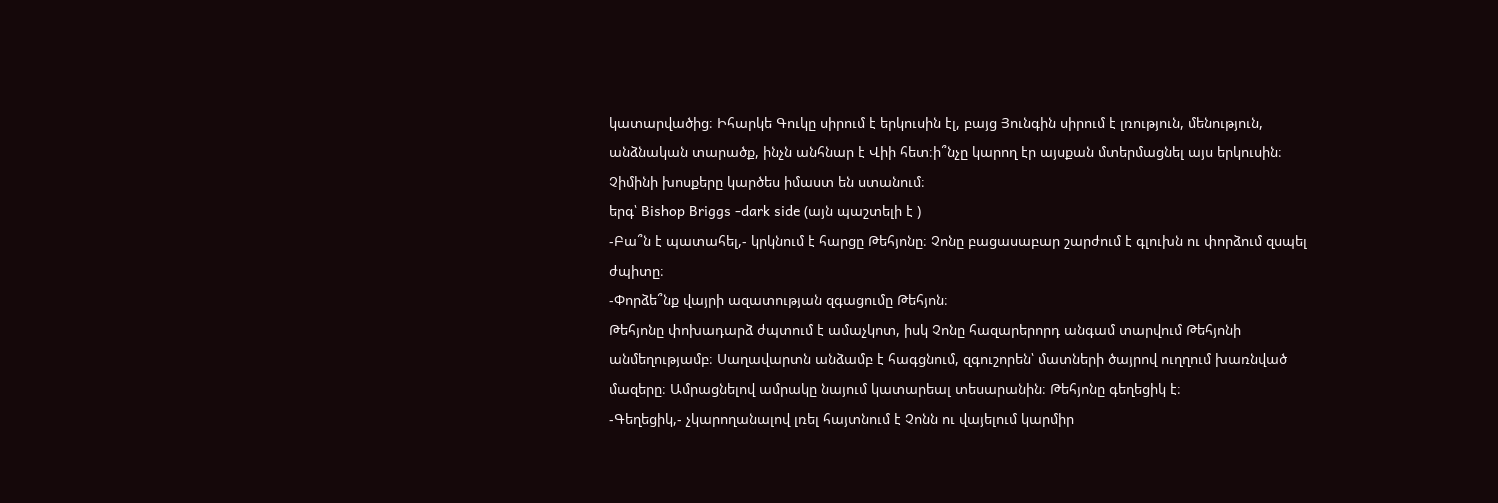կատարվածից։ Իհարկե Գուկը սիրում է երկուսին էլ, բայց Յունգին սիրում է լռություն, մենություն, անձնական տարածք, ինչն անհնար է Վիի հետ։ի՞նչը կարող էր այսքան մտերմացնել այս երկուսին։ Չիմինի խոսքերը կարծես իմաստ են ստանում։
երգ՝ Bishop Briggs -dark side (այն պաշտելի է )
-Բա՞ն է պատահել,- կրկնում է հարցը Թեհյոնը։ Չոնը բացասաբար շարժում է գլուխն ու փորձում զսպել ժպիտը։
-Փորձե՞նք վայրի ազատության զգացումը Թեհյոն։
Թեհյոնը փոխադարձ ժպտում է ամաչկոտ, իսկ Չոնը հազարերորդ անգամ տարվում Թեհյոնի անմեղությամբ։ Սաղավարտն անձամբ է հագցնում, զգուշորեն՝ մատների ծայրով ուղղում խառնված մազերը։ Ամրացնելով ամրակը նայում կատարեալ տեսարանին։ Թեհյոնը գեղեցիկ է։
-Գեղեցիկ,- չկարողանալով լռել հայտնում է Չոնն ու վայելում կարմիր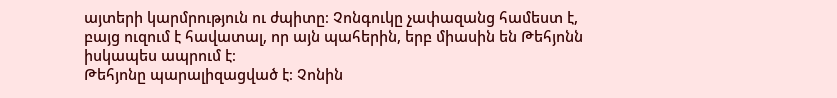այտերի կարմրություն ու ժպիտը։ Չոնգուկը չափազանց համեստ է, բայց ուզում է հավատալ, որ այն պահերին, երբ միասին են Թեհյոնն իսկապես ապրում է։
Թեհյոնը պարալիզացված է։ Չոնին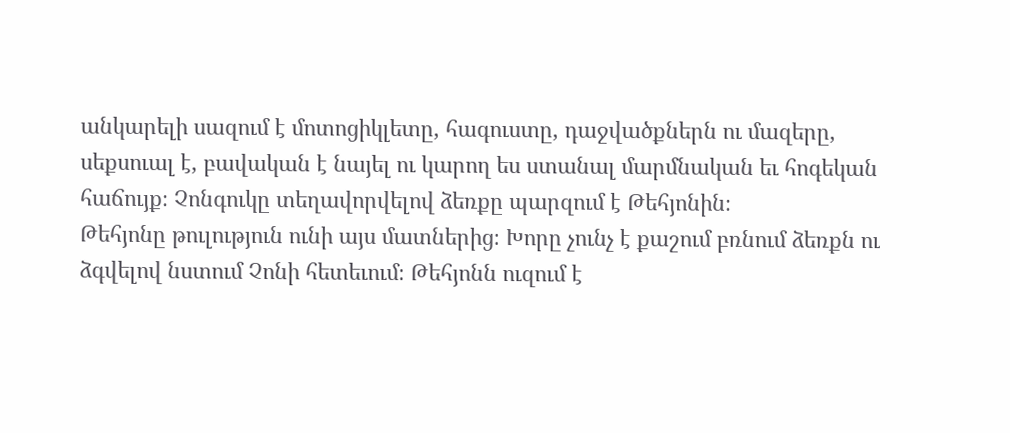անկարելի սազում է մոտոցիկլետը, հագուստը, դաջվածքներն ու մազերը, սեքսուալ է, բավական է նայել ու կարող ես ստանալ մարմնական եւ հոգեկան հաճույք։ Չոնգուկը տեղավորվելով ձեռքը պարզում է Թեհյոնին։
Թեհյոնը թուլություն ունի այս մատներից։ Խորը չունչ է քաշում բռնում ձեռքն ու ձգվելով նստում Չոնի հետեւում։ Թեհյոնն ուզում է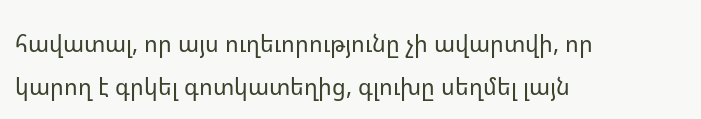հավատալ, որ այս ուղեւորությունը չի ավարտվի, որ կարող է գրկել գոտկատեղից, գլուխը սեղմել լայն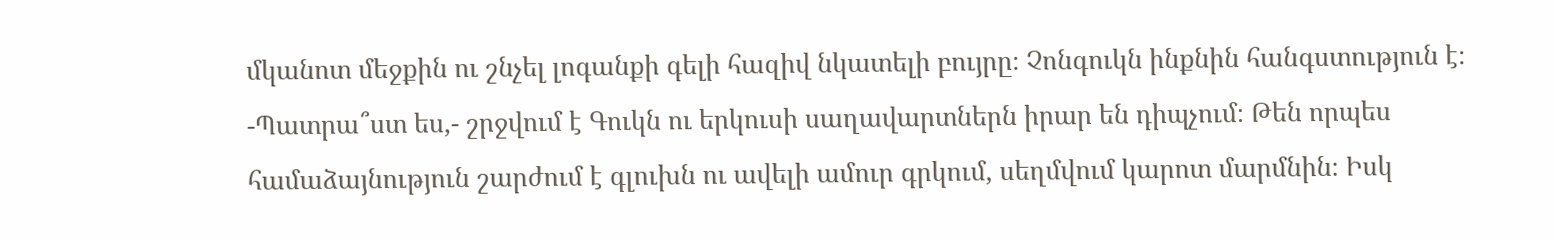մկանոտ մեջքին ու շնչել լոգանքի գելի հազիվ նկատելի բույրը։ Չոնգուկն ինքնին հանգստություն է։
-Պատրա՞ստ ես,- շրջվում է Գուկն ու երկուսի սաղավարտներն իրար են դիպչում։ Թեն որպես համաձայնություն շարժում է գլուխն ու ավելի ամուր գրկում, սեղմվում կարոտ մարմնին։ Իսկ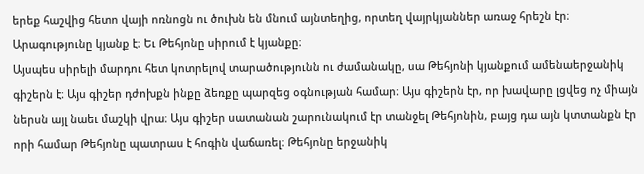երեք հաշվից հետո վայի ոռնոցն ու ծուխն են մնում այնտեղից, որտեղ վայրկյաններ առաջ հրեշն էր։
Արագությունը կյանք է։ Եւ Թեհյոնը սիրում է կյանքը։
Այսպես սիրելի մարդու հետ կոտրելով տարածությունն ու ժամանակը, սա Թեհյոնի կյանքում ամենաերջանիկ գիշերն է։ Այս գիշեր դժոխքն ինքը ձեռքը պարզեց օգնության համար։ Այս գիշերն էր, որ խավարը լցվեց ոչ միայն ներսն այլ նաեւ մաշկի վրա։ Այս գիշեր սատանան շարունակում էր տանջել Թեհյոնին, բայց դա այն կտտանքն էր որի համար Թեհյոնը պատրաս է հոգին վաճառել։ Թեհյոնը երջանիկ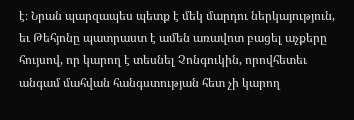է։ Նրան պարզապես պետք է մեկ մարդու ներկայություն, եւ Թեհյոնը պատրաստ է ամեն առավոտ բացել աչքերը հույսով, որ կարող է տեսնել Չոնգուկին, որովհետեւ անգամ մահվան հանգստության հետ չի կարող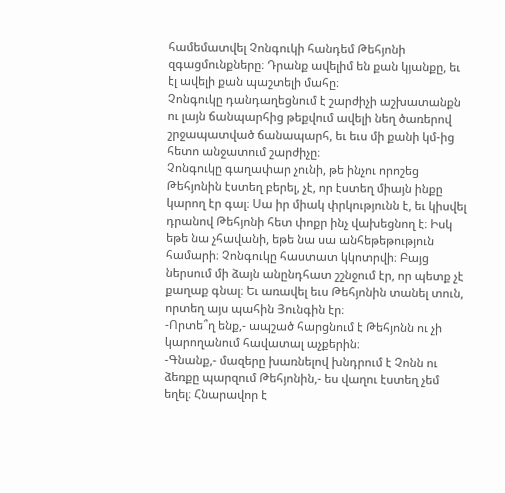համեմատվել Չոնգուկի հանդեմ Թեհյոնի զգացմունքները։ Դրանք ավելիմ են քան կյանքը, եւ էլ ավելի քան պաշտելի մահը։
Չոնգուկը դանդաղեցնում է շարժիչի աշխատանքն ու լայն ճանպարհից թեքվում ավելի նեղ ծառերով շրջապատված ճանապարհ, եւ եւս մի քանի կմ-ից հետո անջատում շարժիչը։
Չոնգուկը գաղափար չունի, թե ինչու որոշեց Թեհյոնին էստեղ բերել, չէ, որ էստեղ միայն ինքը կարող էր գալ։ Սա իր միակ փրկությունն է, եւ կիսվել դրանով Թեհյոնի հետ փոքր ինչ վախեցնող է։ Իսկ եթե նա չհավանի, եթե նա սա անհեթեթություն համարի։ Չոնգուկը հաստատ կկոտրվի։ Բայց ներսում մի ձայն անընդհատ շշնջում էր, որ պետք չէ քաղաք գնալ։ Եւ առավել եւս Թեհյոնին տանել տուն, որտեղ այս պահին Յունգին էր։
-Որտե՞ղ ենք,- ապշած հարցնում է Թեհյոնն ու չի կարողանում հավատալ աչքերին։
-Գնանք,- մազերը խառնելով խնդրում է Չոնն ու ձեռքը պարզում Թեհյոնին,- ես վաղու էստեղ չեմ եղել։ Հնարավոր է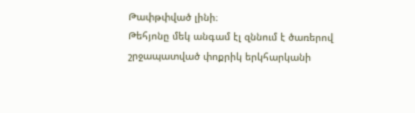Թափթփված լինի։
Թեհյոնը մեկ անգամ էլ զննում է ծառերով շրջապատված փոքրիկ երկհարկանի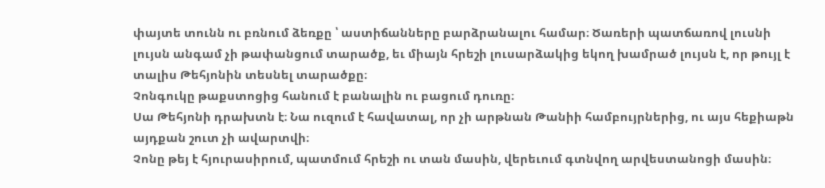փայտե տունն ու բռնում ձեռքը ՝ աստիճանները բարձրանալու համար։ Ծառերի պատճառով լուսնի լույսն անգամ չի թափանցում տարածք, եւ միայն հրեշի լուսարձակից եկող խամրած լույսն է, որ թույլ է տալիս Թեհյոնին տեսնել տարածքը։
Չոնգուկը թաքստոցից հանում է բանալին ու բացում դուռը։
Սա Թեհյոնի դրախտն է։ Նա ուզում է հավատալ, որ չի արթնան Թանիի համբույրներից, ու այս հեքիաթն այդքան շուտ չի ավարտվի։
Չոնը թեյ է հյուրասիրում, պատմում հրեշի ու տան մասին, վերեւում գտնվող արվեստանոցի մասին։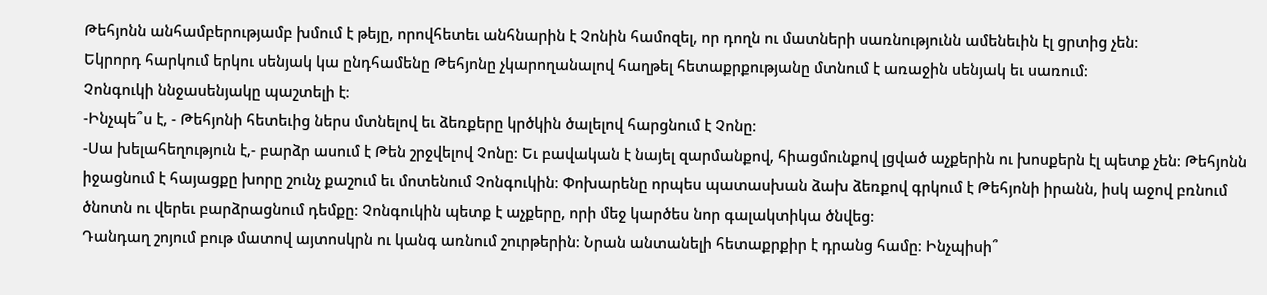Թեհյոնն անհամբերությամբ խմում է թեյը, որովհետեւ անհնարին է Չոնին համոզել, որ դողն ու մատների սառնությունն ամենեւին էլ ցրտից չեն։
Եկրորդ հարկում երկու սենյակ կա ընդհամենը Թեհյոնը չկարողանալով հաղթել հետաքրքությանը մտնում է առաջին սենյակ եւ սառում։
Չոնգուկի ննջասենյակը պաշտելի է։
-Ինչպե՞ս է, - Թեհյոնի հետեւից ներս մտնելով եւ ձեռքերը կրծկին ծալելով հարցնում է Չոնը։
-Սա խելահեղություն է,- բարձր ասում է Թեն շրջվելով Չոնը։ Եւ բավական է նայել զարմանքով, հիացմունքով լցված աչքերին ու խոսքերն էլ պետք չեն։ Թեհյոնն իջացնում է հայացքը խորը շունչ քաշում եւ մոտենում Չոնգուկին։ Փոխարենը որպես պատասխան ձախ ձեռքով գրկում է Թեհյոնի իրանն, իսկ աջով բռնում ծնոտն ու վերեւ բարձրացնում դեմքը։ Չոնգուկին պետք է աչքերը, որի մեջ կարծես նոր գալակտիկա ծնվեց։
Դանդաղ շոյում բութ մատով այտոսկրն ու կանգ առնում շուրթերին։ Նրան անտանելի հետաքրքիր է դրանց համը։ Ինչպիսի՞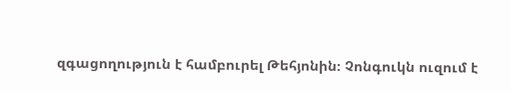զգացողություն է համբուրել Թեհյոնին։ Չոնգուկն ուզում է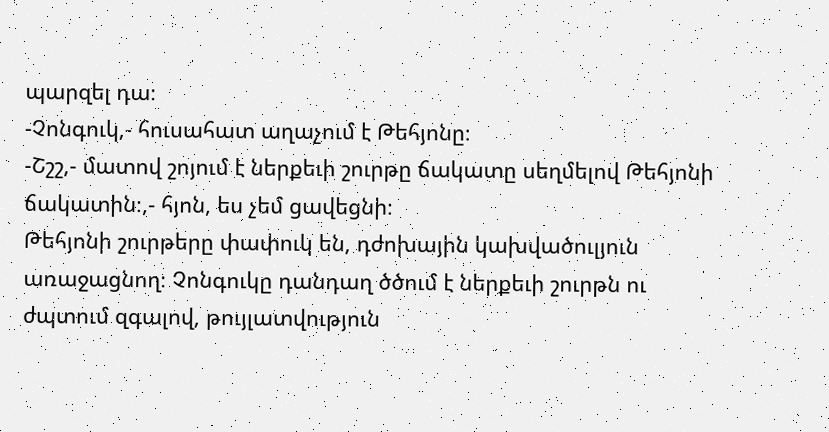պարզել դա։
-Չոնգուկ,- հուսահատ աղաչում է Թեհյոնը։
-Շշշ,- մատով շոյում է ներքեւի շուրթը ճակատը սեղմելով Թեհյոնի ճակատին։,- հյոն, ես չեմ ցավեցնի։
Թեհյոնի շուրթերը փափուկ են, դժոխային կախվածուլյուն առաջացնող։ Չոնգուկը դանդաղ ծծում է ներքեւի շուրթն ու ժպտում զգալով, թույլատվություն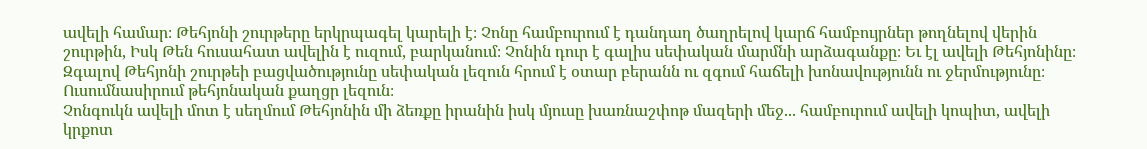ավելի համար։ Թեհյոնի շուրթերը երկրպագել կարելի է։ Չոնը համբուրում է դանդաղ ծաղրելով կարճ համբույրներ թողնելով վերին շուրթին, Իսկ Թեն հուսահատ ավելին է ուզում, բարկանում։ Չոնին դուր է գալիս սեփական մարմնի արձագանքը։ Եւ էլ ավելի Թեհյոնինը։ Զգալով Թեհյոնի շուրթեի բացվածությունը սեփական լեզուն հրում է օտար բերանն ու զգում հաճելի խոնավությունն ու ջերմությունը։ Ուսումնասիրում թեհյոնական քաղցր լեզուն։
Չոնգուկն ավելի մոտ է սեղմում Թեհյոնին մի ձեռքը իրանին իսկ մյուսը խառնաշփոթ մազերի մեջ... համբուրում ավելի կոպիտ, ավելի կրքոտ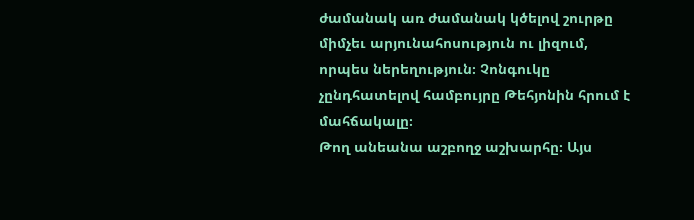ժամանակ առ ժամանակ կծելով շուրթը միմչեւ արյունահոսություն ու լիզում, որպես ներեղություն։ Չոնգուկը չընդհատելով համբույրը Թեհյոնին հրում է մահճակալը։
Թող անեանա աշբողջ աշխարհը։ Այս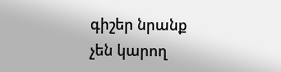գիշեր նրանք չեն կարող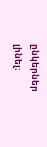ընկերներ լինել։